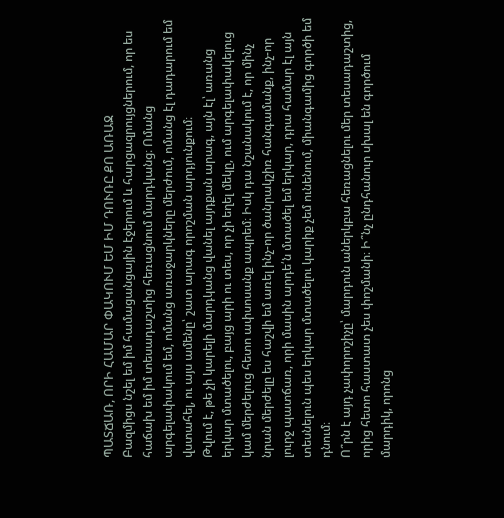ՊԱՏՃԱՌ, ՈՐԻ ՀԱՄԱՐ ՓԱԿՈՒՄ ԵՄ ԻՄ ԴՈՒՌԸ ՔՈ ԱՌԱՋ
Բազմիցս նշել եմ իմ համացանցային էջերում և հարցազրույցներում, որ ես հաճախ եմ իմ տեսադաշտից հեռացնում մարդկանց։ Ոմանց արգելափակում եմ, ոմանց առաջարկները մերժում, ոմանց էլ դադարում եմ վստահել, ու այս ամենը՝ շատ արագ որոշման արդյունքում։
Թվում է, թե չի կարելի մարդկանց վանել այդքան արագ, այն էլ՝ առանց երկար մտածելու, բայց արի ու տես, որ չի եղել մեկը, ում արգելափակելուց կամ մերժելուց հետո ափսոսանք ապրեմ։ Իսկ դա նշանակում է, որ մինչ նրան մերժելը ես հաշվի եմ առել ինչ-որ ծանրակշիռ հանգամանք, ինչ-որ լուրջ պատճառ, որի մասին արդե՛ն մտածել եմ երկար, դրա համար էլ այն տեսնելուն պես երկար մտածելու կարիք չեմ ունենում, միանգամից գործի եմ դնում։
Ո՞րն է այդ չափորոշիչը՝ մարդուն աներկբա հեռացնելու մեր տեսադաշտից, որից հետո հաստատ չես փոշմանի։ Ի՞նչ ընդհանուր սխալ են գործում մարդիկ, որոնց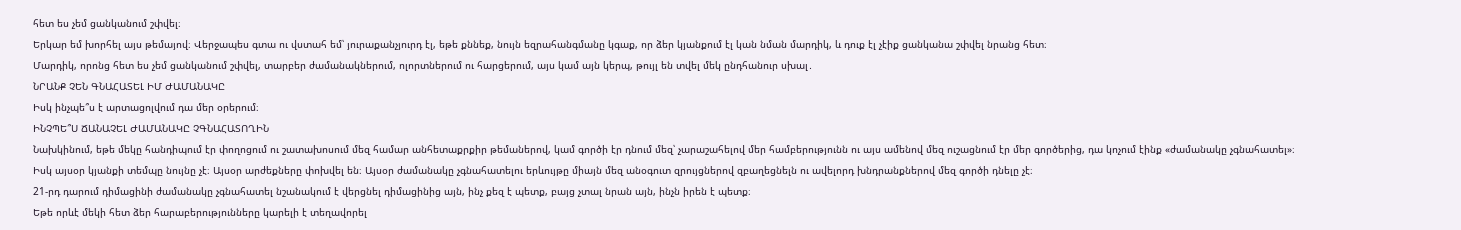հետ ես չեմ ցանկանում շփվել։
Երկար եմ խորհել այս թեմայով։ Վերջապես գտա ու վստահ եմ՝ յուրաքանչյուրդ էլ, եթե քննեք, նույն եզրահանգմանը կգաք, որ ձեր կյանքում էլ կան նման մարդիկ, և դուք էլ չէիք ցանկանա շփվել նրանց հետ։
Մարդիկ, որոնց հետ ես չեմ ցանկանում շփվել, տարբեր ժամանակներում, ոլորտներում ու հարցերում, այս կամ այն կերպ, թույլ են տվել մեկ ընդհանուր սխալ․
ՆՐԱՆՔ ՉԵՆ ԳՆԱՀԱՏԵԼ ԻՄ ԺԱՄԱՆԱԿԸ
Իսկ ինչպե՞ս է արտացոլվում դա մեր օրերում։
ԻՆՉՊԵ՞Ս ՃԱՆԱՉԵԼ ԺԱՄԱՆԱԿԸ ՉԳՆԱՀԱՏՈՂԻՆ
Նախկինում, եթե մեկը հանդիպում էր փողոցում ու շատախոսում մեզ համար անհետաքրքիր թեմաներով, կամ գործի էր դնում մեզ՝ չարաշահելով մեր համբերությունն ու այս ամենով մեզ ուշացնում էր մեր գործերից, դա կոչում էինք «ժամանակը չգնահատել»։
Իսկ այսօր կյանքի տեմպը նույնը չէ։ Այսօր արժեքները փոխվել են։ Այսօր ժամանակը չգնահատելու երևույթը միայն մեզ անօգուտ զրույցներով զբաղեցնելն ու ավելորդ խնդրանքներով մեզ գործի դնելը չէ։
21-րդ դարում դիմացինի ժամանակը չգնահատել նշանակում է վերցնել դիմացինից այն, ինչ քեզ է պետք, բայց չտալ նրան այն, ինչն իրեն է պետք։
Եթե որևէ մեկի հետ ձեր հարաբերությունները կարելի է տեղավորել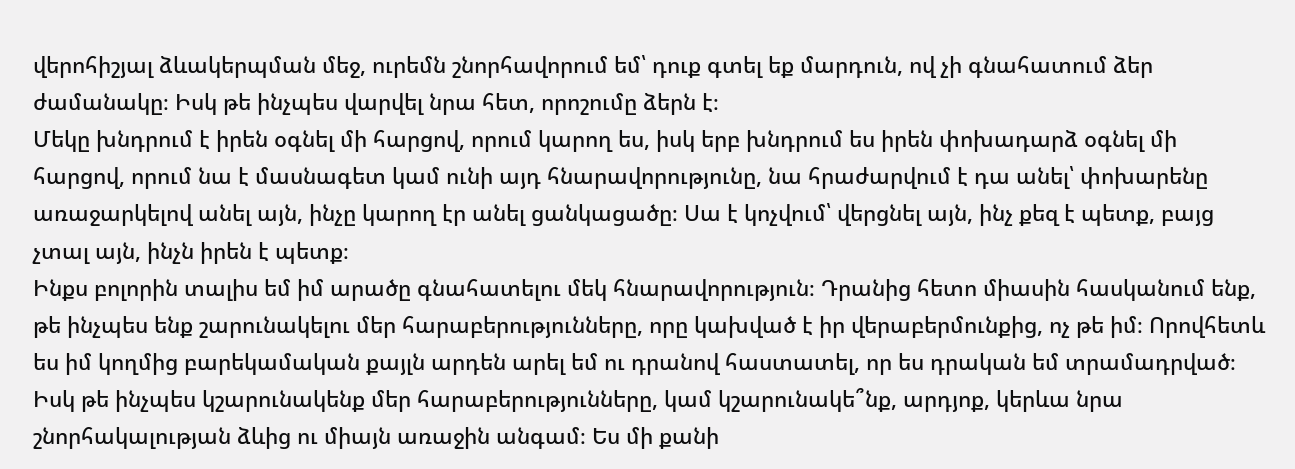վերոհիշյալ ձևակերպման մեջ, ուրեմն շնորհավորում եմ՝ դուք գտել եք մարդուն, ով չի գնահատում ձեր ժամանակը։ Իսկ թե ինչպես վարվել նրա հետ, որոշումը ձերն է։
Մեկը խնդրում է իրեն օգնել մի հարցով, որում կարող ես, իսկ երբ խնդրում ես իրեն փոխադարձ օգնել մի հարցով, որում նա է մասնագետ կամ ունի այդ հնարավորությունը, նա հրաժարվում է դա անել՝ փոխարենը առաջարկելով անել այն, ինչը կարող էր անել ցանկացածը։ Սա է կոչվում՝ վերցնել այն, ինչ քեզ է պետք, բայց չտալ այն, ինչն իրեն է պետք։
Ինքս բոլորին տալիս եմ իմ արածը գնահատելու մեկ հնարավորություն։ Դրանից հետո միասին հասկանում ենք, թե ինչպես ենք շարունակելու մեր հարաբերությունները, որը կախված է իր վերաբերմունքից, ոչ թե իմ։ Որովհետև ես իմ կողմից բարեկամական քայլն արդեն արել եմ ու դրանով հաստատել, որ ես դրական եմ տրամադրված։ Իսկ թե ինչպես կշարունակենք մեր հարաբերությունները, կամ կշարունակե՞նք, արդյոք, կերևա նրա շնորհակալության ձևից ու միայն առաջին անգամ։ Ես մի քանի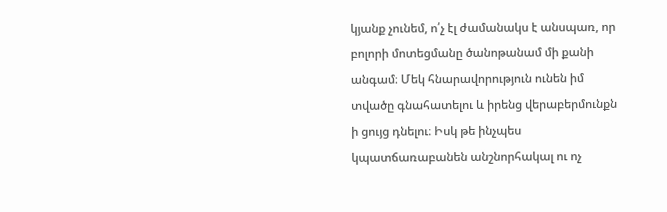կյանք չունեմ, ո՛չ էլ ժամանակս է անսպառ, որ բոլորի մոտեցմանը ծանոթանամ մի քանի անգամ։ Մեկ հնարավորություն ունեն իմ տվածը գնահատելու և իրենց վերաբերմունքն ի ցույց դնելու։ Իսկ թե ինչպես կպատճառաբանեն անշնորհակալ ու ոչ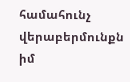համահունչ վերաբերմունքն իմ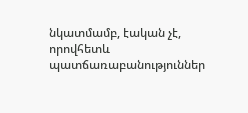նկատմամբ, էական չէ, որովհետև պատճառաբանություններ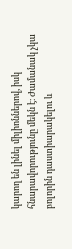կարող են լինել միլիոններով, իսկ հնարավորությունը մեկն է։ Ժամանակ չկա բոլորին դաստիարակելու և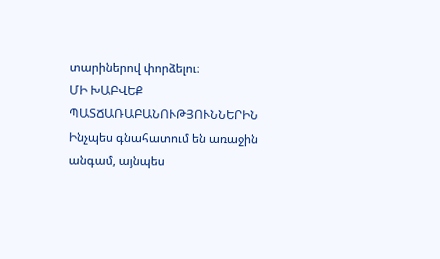տարիներով փորձելու։
ՄԻ ԽԱԲՎԵՔ ՊԱՏՃԱՌԱԲԱՆՈՒԹՅՈՒՆՆԵՐԻՆ
Ինչպես գնահատում են առաջին անգամ, այնպես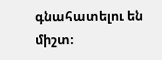գնահատելու են միշտ։